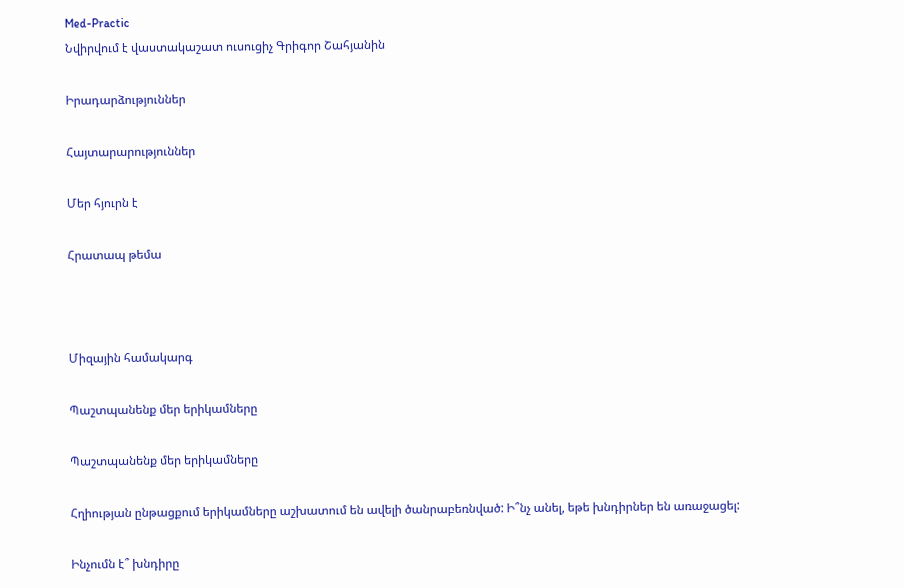Med-Practic
Նվիրվում է վաստակաշատ ուսուցիչ Գրիգոր Շահյանին

Իրադարձություններ

Հայտարարություններ

Մեր հյուրն է

Հրատապ թեմա



Միզային համակարգ

Պաշտպանենք մեր երիկամները

Պաշտպանենք մեր երիկամները

Հղիության ընթացքում երիկամները աշխատում են ավելի ծանրաբեռնված: Ի՞նչ անել, եթե խնդիրներ են առաջացել:

Ինչումն է՞ խնդիրը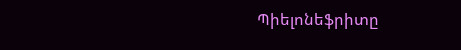Պիելոնեֆրիտը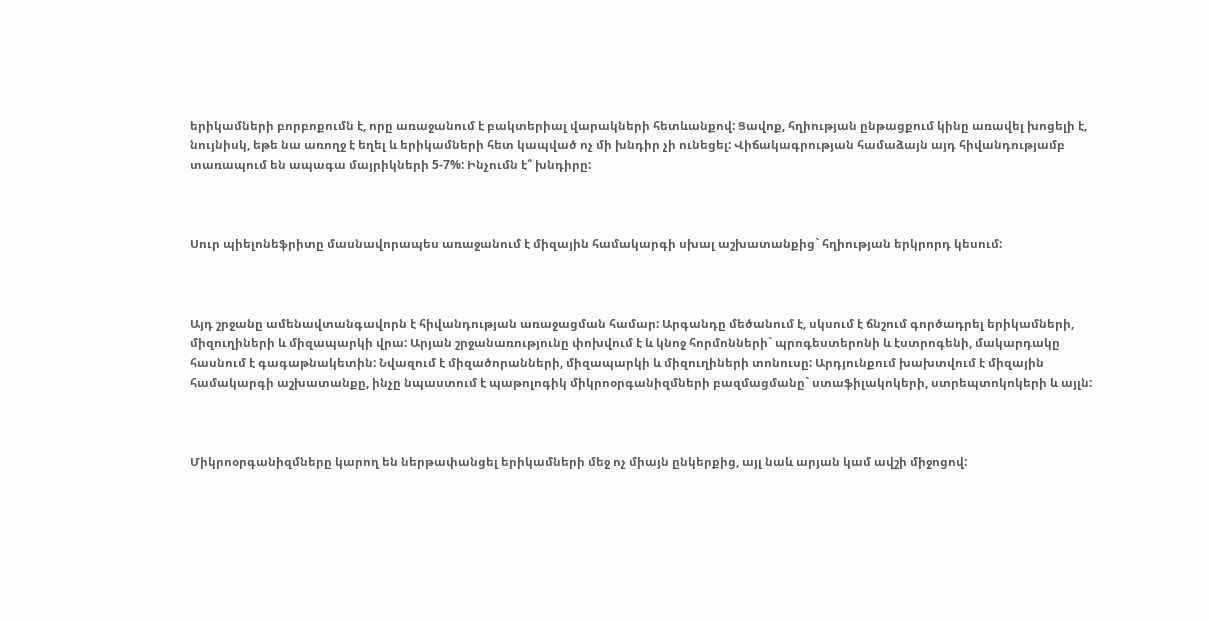երիկամների բորբոքումն է, որը առաջանում է բակտերիալ վարակների հետևանքով: Ցավոք, հղիության ընթացքում կինը առավել խոցելի է, նույնիսկ, եթե նա առողջ է եղել և երիկամների հետ կապված ոչ մի խնդիր չի ունեցել: Վիճակագրության համաձայն այդ հիվանդությամբ տառապում են ապագա մայրիկների 5-7%: Ինչումն է՞ խնդիրը:



Սուր պիելոնեֆրիտը մասնավորապես առաջանում է միզային համակարգի սխալ աշխատանքից` հղիության երկրորդ կեսում:



Այդ շրջանը ամենավտանգավորն է հիվանդության առաջացման համար: Արգանդը մեծանում է, սկսում է ճնշում գործադրել երիկամների, միզուղիների և միզապարկի վրա: Արյան շրջանառությունը փոխվում է և կնոջ հորմոնների` պրոգեստերոնի և էստրոգենի, մակարդակը հասնում է գագաթնակետին: Նվազում է միզածորանների, միզապարկի և միզուղիների տոնուսը: Արդյունքում խախտվում է միզային համակարգի աշխատանքը, ինչը նպաստում է պաթոլոգիկ միկրոօրգանիզմների բազմացմանը` ստաֆիլակոկերի, ստրեպտոկոկերի և այլն:



Միկրոօրգանիզմները կարող են ներթափանցել երիկամների մեջ ոչ միայն ընկերքից, այլ նաև արյան կամ ավշի միջոցով: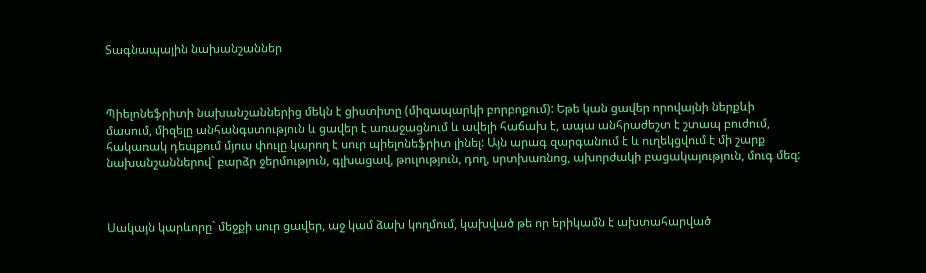Տագնապային նախանշաններ



Պիելոնեֆրիտի նախանշաններից մեկն է ցիստիտը (միզապարկի բորբոքում): Եթե կան ցավեր որովայնի ներքևի մասում, միզելը անհանգստություն և ցավեր է առաջացնում և ավելի հաճախ է, ապա անհրաժեշտ է շտապ բուժում, հակառակ դեպքում մյուս փուլը կարող է սուր պիելոնեֆրիտ լինել: Այն արագ զարգանում է և ուղեկցվում է մի շարք նախանշաններով` բարձր ջերմություն, գլխացավ, թուլություն, դող, սրտխառնոց, ախորժակի բացակայություն, մուգ մեզ:



Սակայն կարևորը` մեջքի սուր ցավեր, աջ կամ ձախ կողմում, կախված թե որ երիկամն է ախտահարված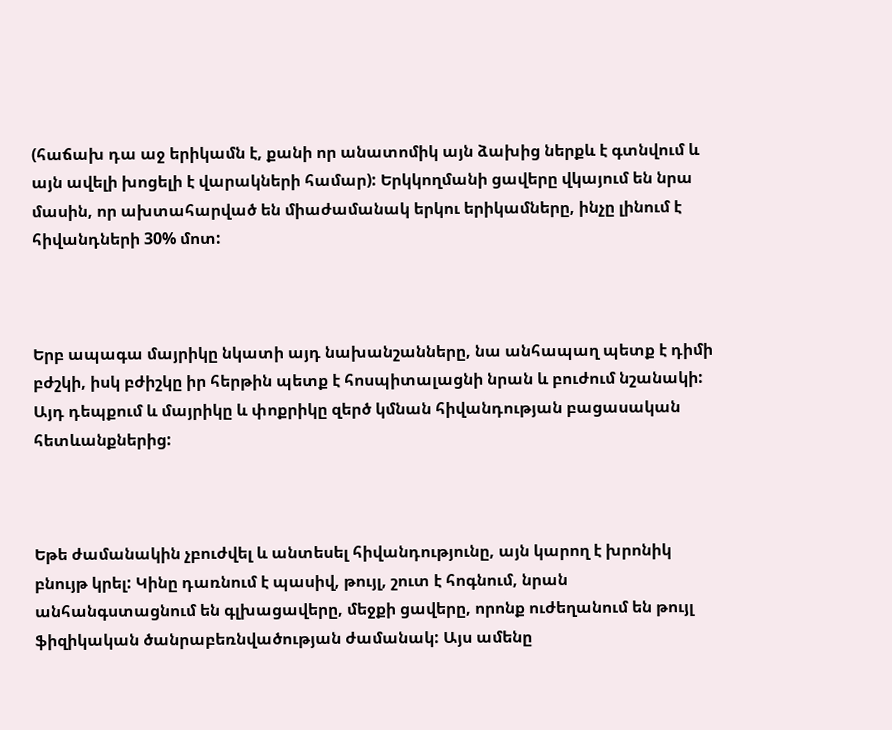(հաճախ դա աջ երիկամն է, քանի որ անատոմիկ այն ձախից ներքև է գտնվում և այն ավելի խոցելի է վարակների համար): Երկկողմանի ցավերը վկայում են նրա մասին, որ ախտահարված են միաժամանակ երկու երիկամները, ինչը լինում է հիվանդների 30% մոտ:



Երբ ապագա մայրիկը նկատի այդ նախանշանները, նա անհապաղ պետք է դիմի բժշկի, իսկ բժիշկը իր հերթին պետք է հոսպիտալացնի նրան և բուժում նշանակի: Այդ դեպքում և մայրիկը և փոքրիկը զերծ կմնան հիվանդության բացասական հետևանքներից:



Եթե ժամանակին չբուժվել և անտեսել հիվանդությունը, այն կարող է խրոնիկ բնույթ կրել: Կինը դառնում է պասիվ, թույլ, շուտ է հոգնում, նրան անհանգստացնում են գլխացավերը, մեջքի ցավերը, որոնք ուժեղանում են թույլ ֆիզիկական ծանրաբեռնվածության ժամանակ: Այս ամենը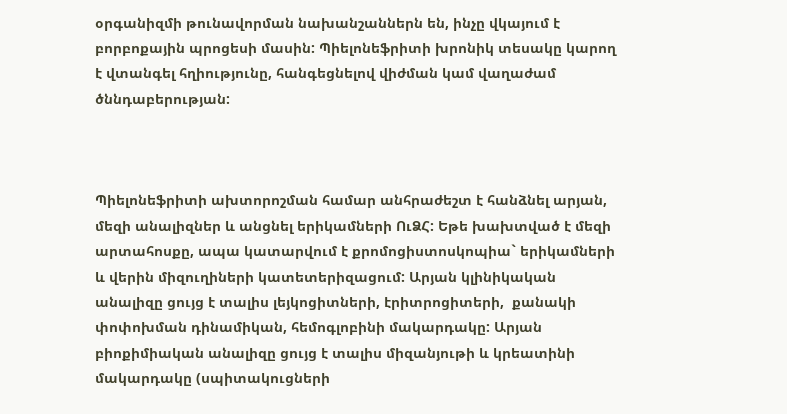օրգանիզմի թունավորման նախանշաններն են, ինչը վկայում է բորբոքային պրոցեսի մասին: Պիելոնեֆրիտի խրոնիկ տեսակը կարող է վտանգել հղիությունը, հանգեցնելով վիժման կամ վաղաժամ ծննդաբերության:



Պիելոնեֆրիտի ախտորոշման համար անհրաժեշտ է հանձնել արյան, մեզի անալիզներ և անցնել երիկամների ՈւՁՀ: Եթե խախտված է մեզի արտահոսքը, ապա կատարվում է քրոմոցիստոսկոպիա` երիկամների և վերին միզուղիների կատետերիզացում: Արյան կլինիկական անալիզը ցույց է տալիս լեյկոցիտների, էրիտրոցիտերի,  քանակի փոփոխման դինամիկան, հեմոգլոբինի մակարդակը: Արյան բիոքիմիական անալիզը ցույց է տալիս միզանյութի և կրեատինի մակարդակը (սպիտակուցների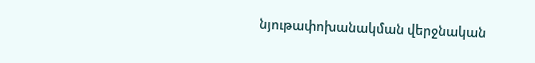նյութափոխանակման վերջնական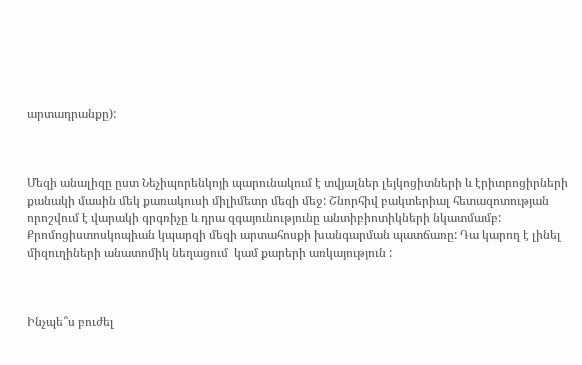արտադրանքը):



Մեզի անալիզը ըստ Նեչիպորենկոյի պարունակում է տվյալներ լեյկոցիտների և էրիտրոցիրների քանակի մասին մեկ քառակուսի միլիմետր մեզի մեջ: Շնորհիվ բակտերիալ հետազոտության որոշվում է վարակի գրգռիչը և դրա զգայունությունը անտիբիոտիկների նկատմամբ: Քրոմոցիստոսկոպիան կպարզի մեզի արտահոսքի խանգարման պատճառը: Դա կարող է լինել միզուղիների անատոմիկ նեղացում  կամ քարերի առկայություն :



Ինչպե՞ս բուժել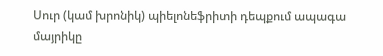Սուր (կամ խրոնիկ) պիելոնեֆրիտի դեպքում ապագա մայրիկը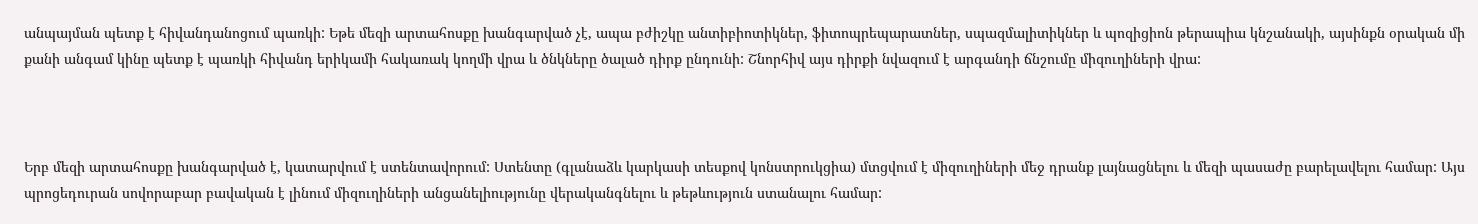անպայման պետք է հիվանդանոցում պառկի: Եթե մեզի արտահոսքը խանգարված չէ, ապա բժիշկը անտիբիոտիկներ, ֆիտոպրեպարատներ, սպազմալիտիկներ և պոզիցիոն թերապիա կնշանակի, այսինքն օրական մի քանի անգամ կինը պետք է պառկի հիվանդ երիկամի հակառակ կողմի վրա և ծնկները ծալած դիրք ընդունի: Շնորհիվ այս դիրքի նվազում է արգանդի ճնշումը միզուղիների վրա:



Երբ մեզի արտահոսքը խանգարված է, կատարվում է ստենտավորում: Ստենտը (գլանաձև կարկասի տեսքով կոնստրուկցիա) մտցվում է միզուղիների մեջ դրանք լայնացնելու և մեզի պասաժը բարելավելու համար: Այս պրոցեդուրան սովորաբար բավական է լինում միզուղիների անցանելիությունը վերականգնելու և թեթևություն ստանալու համար: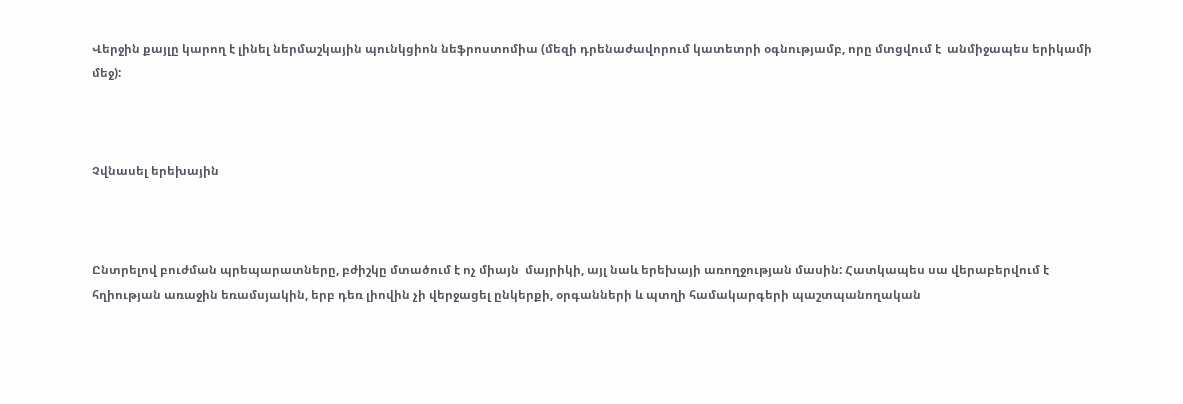Վերջին քայլը կարող է լինել ներմաշկային պունկցիոն նեֆրոստոմիա (մեզի դրենաժավորում կատետրի օգնությամբ, որը մտցվում է  անմիջապես երիկամի մեջ):



Չվնասել երեխային



Ընտրելով բուժման պրեպարատները, բժիշկը մտածում է ոչ միայն  մայրիկի, այլ նաև երեխայի առողջության մասին: Հատկապես սա վերաբերվում է հղիության առաջին եռամսյակին, երբ դեռ լիովին չի վերջացել ընկերքի, օրգանների և պտղի համակարգերի պաշտպանողական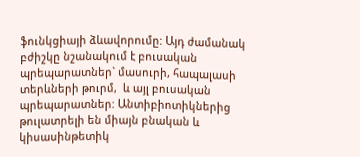ֆունկցիայի ձևավորումը: Այդ ժամանակ բժիշկը նշանակում է բուսական պրեպարատներ` մասուրի, հապալասի տերևների թուրմ,  և այլ բուսական պրեպարատներ: Անտիբիոտիկներից թուլատրելի են միայն բնական և կիսասինթետիկ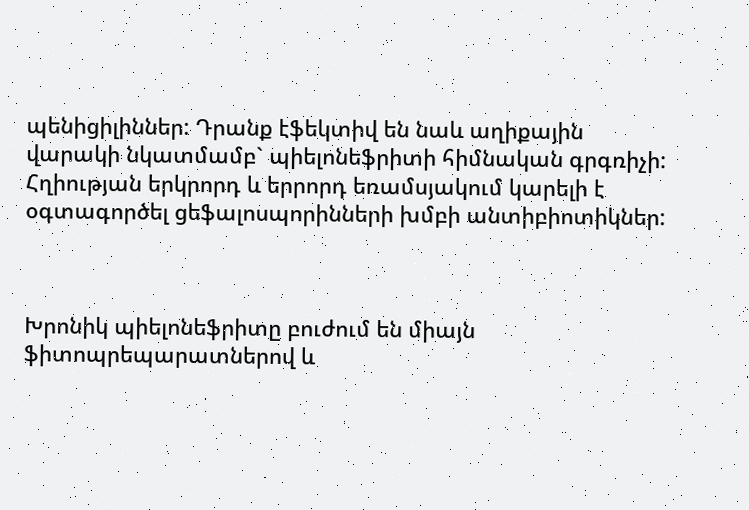պենիցիլիններ: Դրանք էֆեկտիվ են նաև աղիքային վարակի նկատմամբ` պիելոնեֆրիտի հիմնական գրգռիչի: Հղիության երկրորդ և երրորդ եռամսյակում կարելի է օգտագործել ցեֆալոսպորինների խմբի անտիբիոտիկներ:



Խրոնիկ պիելոնեֆրիտը բուժում են միայն ֆիտոպրեպարատներով և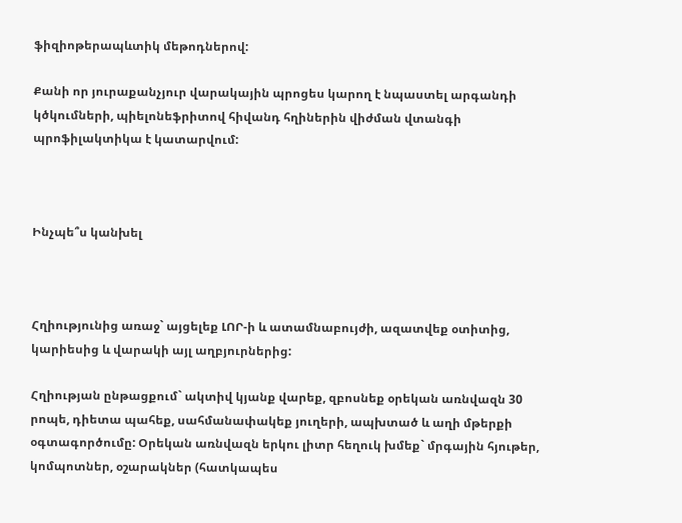ֆիզիոթերապևտիկ մեթոդներով:

Քանի որ յուրաքանչյուր վարակային պրոցես կարող է նպաստել արգանդի կծկումների, պիելոնեֆրիտով հիվանդ հղիներին վիժման վտանգի պրոֆիլակտիկա է կատարվում:



Ինչպե՞ս կանխել



Հղիությունից առաջ` այցելեք ԼՈՐ-ի և ատամնաբույժի, ազատվեք օտիտից, կարիեսից և վարակի այլ աղբյուրներից:

Հղիության ընթացքում` ակտիվ կյանք վարեք, զբոսնեք օրեկան առնվազն 30 րոպե, դիետա պահեք, սահմանափակեք յուղերի, ապխտած և աղի մթերքի օգտագործումը: Օրեկան առնվազն երկու լիտր հեղուկ խմեք` մրգային հյութեր, կոմպոտներ, օշարակներ (հատկապես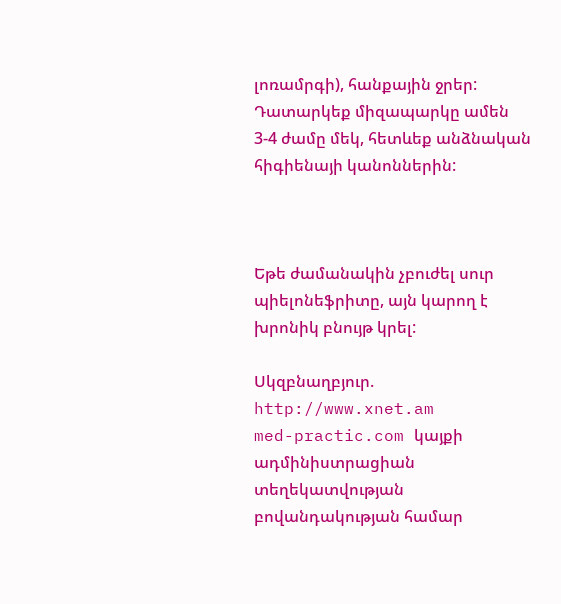լոռամրգի), հանքային ջրեր: Դատարկեք միզապարկը ամեն 3-4 ժամը մեկ, հետևեք անձնական հիգիենայի կանոններին:



Եթե ժամանակին չբուժել սուր պիելոնեֆրիտը, այն կարող է խրոնիկ բնույթ կրել:

Սկզբնաղբյուր. http://www.xnet.am
med-practic.com կայքի ադմինիստրացիան տեղեկատվության բովանդակության համար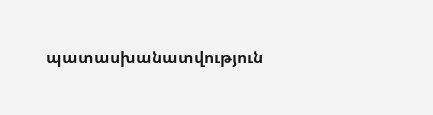պատասխանատվություն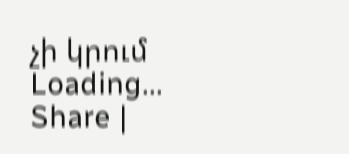չի կրում
Loading...
Share |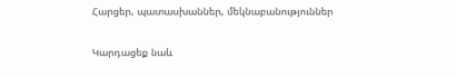Հարցեր, պատասխաններ, մեկնաբանություններ

Կարդացեք նաև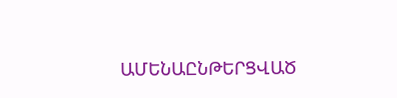ԱՄԵՆԱԸՆԹԵՐՑՎԱԾ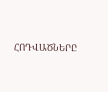ՀՈԴՎԱԾՆԵՐԸ